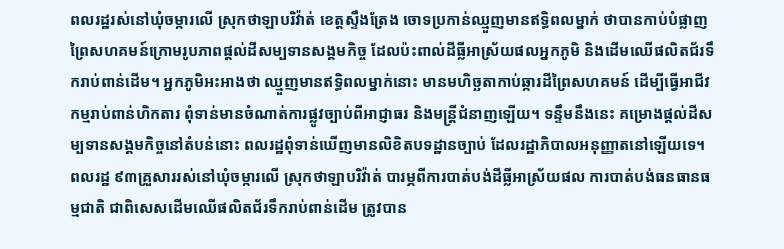ពលរដ្ឋរស់នៅឃុំចម្ការលើ ស្រុកថាឡាបរិវ៉ាត់ ខេត្តស្ទឹងត្រែង ចោទប្រកាន់ឈ្មួញមានឥទ្ធិពលម្នាក់ ថាបានកាប់បំផ្លាញព្រៃសហគមន៍ក្រោមរូបភាពផ្តល់ដីសម្បទានសង្គមកិច្ច ដែលប៉ះពាល់ដីធ្លីអាស្រ័យផលអ្នកភូមិ និងដើមឈើផលិតជ័រទឹករាប់ពាន់ដើម។ អ្នកភូមិអះអាងថា ឈ្មួញមានឥទ្ធិពលម្នាក់នោះ មានមហិច្ឆតាកាប់ឆ្ការដីព្រៃសហគមន៍ ដើម្បីធ្វើអាជីវកម្មរាប់ពាន់ហិកតារ ពុំទាន់មានចំណាត់ការផ្លូវច្បាប់ពីអាជ្ញាធរ និងមន្ត្រីជំនាញឡើយ។ ទន្ទឹមនឹងនេះ គម្រោងផ្តល់ដីសម្បទានសង្គមកិច្ចនៅតំបន់នោះ ពលរដ្ឋពុំទាន់ឃើញមានលិខិតបទដ្ឋានច្បាប់ ដែលរដ្ឋាភិបាលអនុញ្ញាតនៅឡើយទេ។
ពលរដ្ឋ ៩៣គ្រួសាររស់នៅឃុំចម្ការលើ ស្រុកថាឡាបរិវ៉ាត់ បារម្ភពីការបាត់បង់ដីធ្លីអាស្រ័យផល ការបាត់បង់ធនធានធម្មជាតិ ជាពិសេសដើមឈើផលិតជ័រទឹករាប់ពាន់ដើម ត្រូវបាន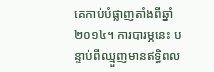គេកាប់បំផ្លាញតាំងពីឆ្នាំ២០១៤។ ការបារម្ភនេះ បន្ទាប់ពីឈ្មួញមានឥទ្ធិពល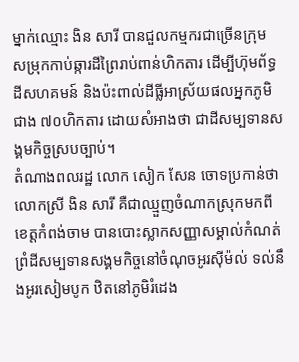ម្នាក់ឈ្មោះ ងិន សារី បានជួលកម្មករជាច្រើនក្រុម សម្រុកកាប់ឆ្ការដីព្រៃរាប់ពាន់ហិកតារ ដើម្បីហ៊ុមព័ទ្ធដីសហគមន៍ និងប៉ះពាល់ដីធ្លីអាស្រ័យផលអ្នកភូមិជាង ៧០ហិកតារ ដោយសំអាងថា ជាដីសម្បទានសង្គមកិច្ចស្របច្បាប់។
តំណាងពលរដ្ឋ លោក សៀក សែន ចោទប្រកាន់ថា លោកស្រី ងិន សារី គឺជាឈ្មួញចំណាកស្រុកមកពីខេត្តកំពង់ចាម បានបោះស្លាកសញ្ញាសម្គាល់កំណត់ព្រំដីសម្បទានសង្គមកិច្ចនៅចំណុចអូរស៊ីម៉ល់ ទល់នឹងអូរសៀមបូក ឋិតនៅភូមិរំដេង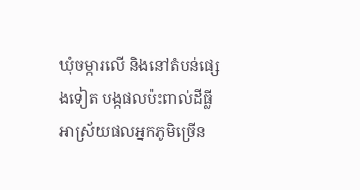ឃុំចម្ការលើ និងនៅតំបន់ផ្សេងទៀត បង្កផលប៉ះពាល់ដីធ្លីអាស្រ័យផលអ្នកភូមិច្រើន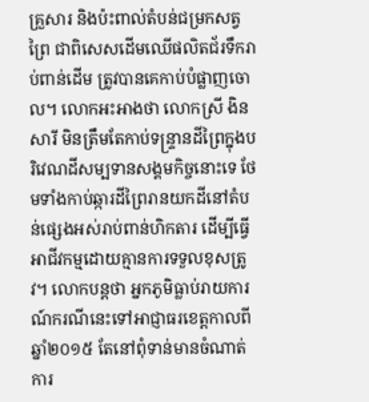គ្រួសារ និងប៉ះពាល់តំបន់ជម្រកសត្វព្រៃ ជាពិសេសដើមឈើផលិតជ័រទឹករាប់ពាន់ដើម ត្រូវបានគេកាប់បំផ្លាញចោល។ លោកអះអាងថា លោកស្រី ងិន សារី មិនត្រឹមតែកាប់ទន្ទ្រានដីព្រៃក្នុងបរិវេណដីសម្បទានសង្គមកិច្ចនោះទេ ថែមទាំងកាប់ឆ្ការដីព្រៃរានយកដីនៅតំបន់ផ្សេងអស់រាប់ពាន់ហិកតារ ដើម្បីធ្វើអាជីវកម្មដោយគ្មានការទទួលខុសត្រូវ។ លោកបន្តថា អ្នកភូមិធ្លាប់រាយការណ៍ករណីនេះទៅអាជ្ញាធរខេត្តកាលពីឆ្នាំ២០១៥ តែនៅពុំទាន់មានចំណាត់ការ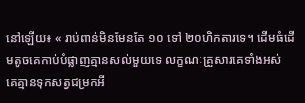នៅឡើយ៖ « រាប់ពាន់មិនមែនតែ ១០ ទៅ ២០ហិកតារទេ។ ដើមធំដើមតូចគេកាប់បំផ្លាញគ្មានសល់មួយទេ លក្ខណៈគ្រួសារគេទាំងអស់ គេគ្មានទុកសត្វជម្រកអី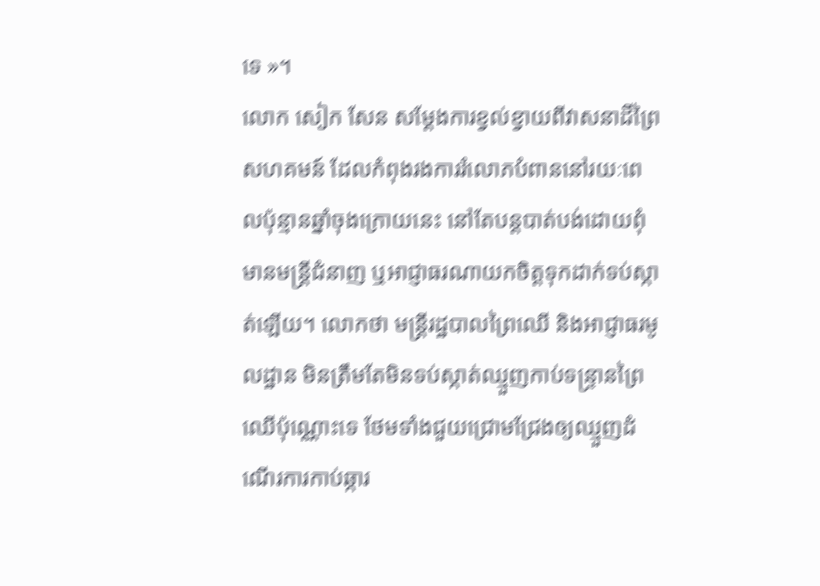ទេ »។
លោក សៀក សែន សម្ដែងការខ្វល់ខ្វាយពីវាសនាដីព្រៃសហគមន៍ ដែលកំពុងរងការរំលោភបំពាននៅរយៈពេលប៉ុន្មានឆ្នាំចុងក្រោយនេះ នៅតែបន្តបាត់បង់ដោយពុំមានមន្ត្រីជំនាញ ឬអាជ្ញាធរណាយកចិត្តទុកដាក់ទប់ស្កាត់ឡើយ។ លោកថា មន្ត្រីរដ្ឋបាលព្រៃឈើ និងអាជ្ញាធរមូលដ្ឋាន មិនត្រឹមតែមិនទប់ស្កាត់ឈ្មួញកាប់ទន្ទ្រានព្រៃឈើប៉ុណ្ណោះទេ ថែមទាំងជួយជ្រោមជ្រែងឲ្យឈ្មួញដំណើរការកាប់ឆ្ការ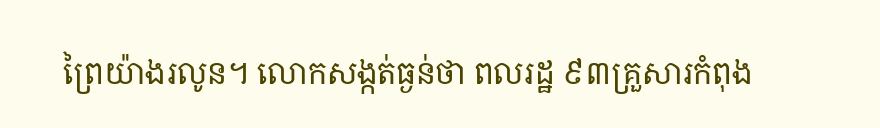ព្រៃយ៉ាងរលូន។ លោកសង្កត់ធ្ងន់ថា ពលរដ្ឋ ៩៣គ្រួសារកំពុង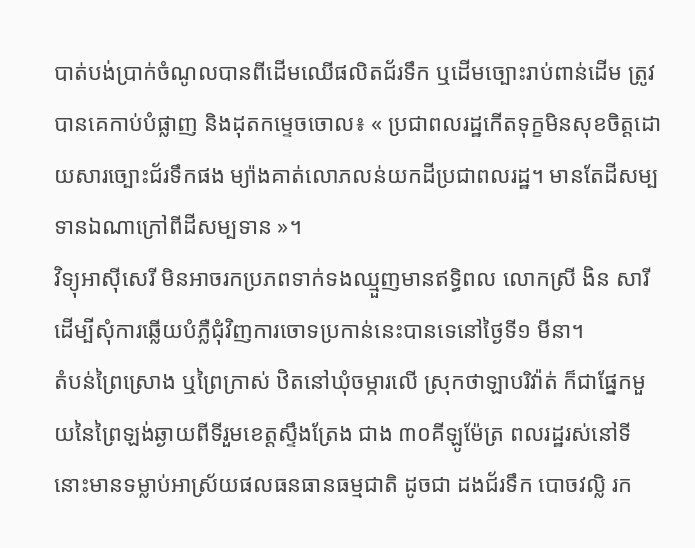បាត់បង់ប្រាក់ចំណូលបានពីដើមឈើផលិតជ័រទឹក ឬដើមច្បោះរាប់ពាន់ដើម ត្រូវបានគេកាប់បំផ្លាញ និងដុតកម្ទេចចោល៖ « ប្រជាពលរដ្ឋកើតទុក្ខមិនសុខចិត្តដោយសារច្បោះជ័រទឹកផង ម្យ៉ាងគាត់លោភលន់យកដីប្រជាពលរដ្ឋ។ មានតែដីសម្បទានឯណាក្រៅពីដីសម្បទាន »។
វិទ្យុអាស៊ីសេរី មិនអាចរកប្រភពទាក់ទងឈ្មួញមានឥទ្ធិពល លោកស្រី ងិន សារី ដើម្បីសុំការឆ្លើយបំភ្លឺជុំវិញការចោទប្រកាន់នេះបានទេនៅថ្ងៃទី១ មីនា។
តំបន់ព្រៃស្រោង ឬព្រៃក្រាស់ ឋិតនៅឃុំចម្ការលើ ស្រុកថាឡាបរិវ៉ាត់ ក៏ជាផ្នែកមួយនៃព្រៃឡង់ឆ្ងាយពីទីរួមខេត្តស្ទឹងត្រែង ជាង ៣០គីឡូម៉ែត្រ ពលរដ្ឋរស់នៅទីនោះមានទម្លាប់អាស្រ័យផលធនធានធម្មជាតិ ដូចជា ដងជ័រទឹក បោចវល្លិ រក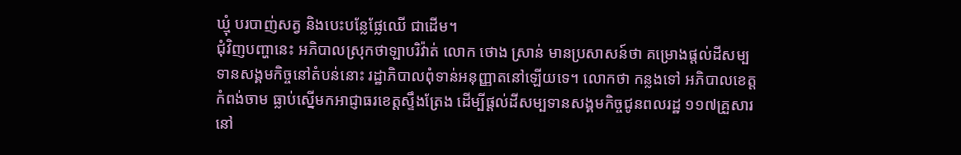ឃ្មុំ បរបាញ់សត្វ និងបេះបន្លែផ្លែឈើ ជាដើម។
ជុំវិញបញ្ហានេះ អភិបាលស្រុកថាឡាបរិវ៉ាត់ លោក ថោង ស្រាន់ មានប្រសាសន៍ថា គម្រោងផ្តល់ដីសម្បទានសង្គមកិច្ចនៅតំបន់នោះ រដ្ឋាភិបាលពុំទាន់អនុញ្ញាតនៅឡើយទេ។ លោកថា កន្លងទៅ អភិបាលខេត្តកំពង់ចាម ធ្លាប់ស្នើមកអាជ្ញាធរខេត្តស្ទឹងត្រែង ដើម្បីផ្តល់ដីសម្បទានសង្គមកិច្ចជូនពលរដ្ឋ ១១៧គ្រួសារនៅ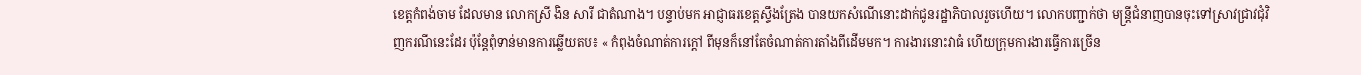ខេត្តកំពង់ចាម ដែលមាន លោកស្រី ងិន សារី ជាតំណាង។ បន្ទាប់មក អាជ្ញាធរខេត្តស្ទឹងត្រែង បានយកសំណើនោះដាក់ជូនរដ្ឋាភិបាលរួចហើយ។ លោកបញ្ជាក់ថា មន្ត្រីជំនាញបានចុះទៅស្រាវជ្រាវជុំវិញករណីនេះដែរ ប៉ុន្តែពុំទាន់មានការឆ្លើយតប៖ « កំពុងចំណាត់ការក្តៅ ពីមុនក៏នៅតែចំណាត់ការតាំងពីដើមមក។ ការងារនោះវាធំ ហើយក្រុមការងារធ្វើការច្រើន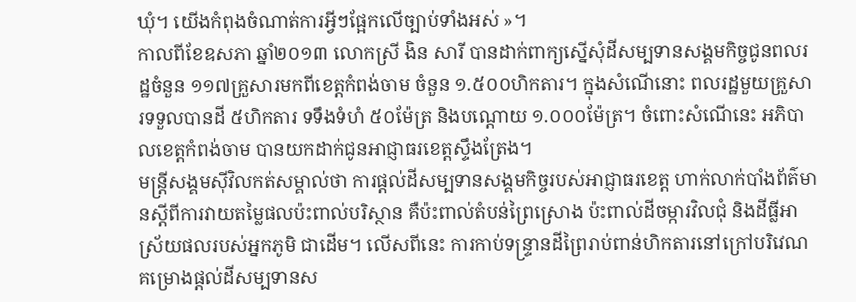ឃុំ។ យើងកំពុងចំណាត់ការអ្វីៗផ្អែកលើច្បាប់ទាំងអស់ »។
កាលពីខែឧសភា ឆ្នាំ២០១៣ លោកស្រី ងិន សារី បានដាក់ពាក្យស្នើសុំដីសម្បទានសង្គមកិច្ចជូនពលរដ្ឋចំនួន ១១៧គ្រួសារមកពីខេត្តកំពង់ចាម ចំនួន ១.៥០០ហិកតារ។ ក្នុងសំណើនោះ ពលរដ្ឋមួយគ្រួសារទទួលបានដី ៥ហិកតារ ទទឹងទំហំ ៥០ម៉ែត្រ និងបណ្តោយ ១.០០០ម៉ែត្រ។ ចំពោះសំណើនេះ អភិបាលខេត្តកំពង់ចាម បានយកដាក់ជូនអាជ្ញាធរខេត្តស្ទឹងត្រែង។
មន្ត្រីសង្គមស៊ីវិលកត់សម្គាល់ថា ការផ្តល់ដីសម្បទានសង្គមកិច្ចរបស់អាជ្ញាធរខេត្ត ហាក់លាក់បាំងព័ត៌មានស្ដីពីការវាយតម្លៃផលប៉ះពាល់បរិស្ថាន គឺប៉ះពាល់តំបន់ព្រៃស្រោង ប៉ះពាល់ដីចម្ការវិលជុំ និងដីធ្លីអាស្រ័យផលរបស់អ្នកភូមិ ជាដើម។ លើសពីនេះ ការកាប់ទន្ទ្រានដីព្រៃរាប់ពាន់ហិកតារនៅក្រៅបរិវេណគម្រោងផ្តល់ដីសម្បទានស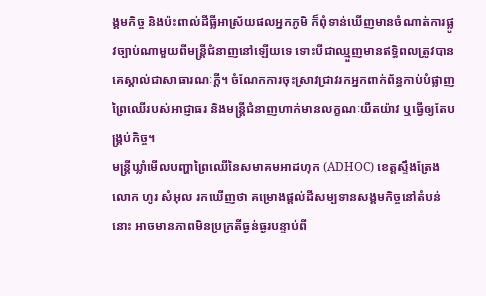ង្គមកិច្ច និងប៉ះពាល់ដីធ្លីអាស្រ័យផលអ្នកភូមិ ក៏ពុំទាន់ឃើញមានចំណាត់ការផ្លូវច្បាប់ណាមួយពីមន្ត្រីជំនាញនៅឡើយទេ ទោះបីជាឈ្មួញមានឥទ្ធិពលត្រូវបានគេស្គាល់ជាសាធារណៈក្តី។ ចំណែកការចុះស្រាវជ្រាវរកអ្នកពាក់ព័ន្ធកាប់បំផ្លាញព្រៃឈើរបស់អាជ្ញាធរ និងមន្ត្រីជំនាញហាក់មានលក្ខណៈយឺតយ៉ាវ ឬធ្វើឲ្យតែបង្គ្រប់កិច្ច។
មន្ត្រីឃ្លាំមើលបញ្ហាព្រៃឈើនៃសមាគមអាដហុក (ADHOC) ខេត្តស្ទឹងត្រែង លោក ហូរ សំអុល រកឃើញថា គម្រោងផ្តល់ដីសម្បទានសង្គមកិច្ចនៅតំបន់នោះ អាចមានភាពមិនប្រក្រតីធ្ងន់ធ្ងរបន្ទាប់ពី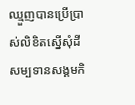ឈ្មួញបានប្រើប្រាស់លិខិតស្នើសុំដីសម្បទានសង្គមកិ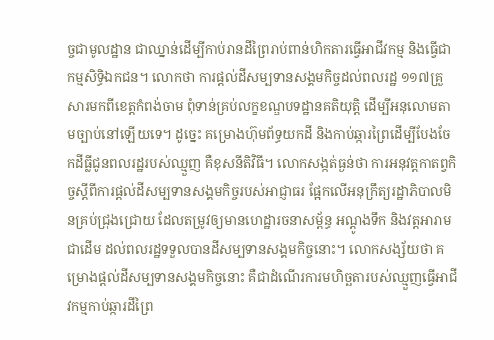ច្ចជាមូលដ្ឋាន ជាឈ្នាន់ដើម្បីកាប់រានដីព្រៃរាប់ពាន់ហិកតារធ្វើអាជីវកម្ម និងធ្វើជាកម្មសិទ្ធិឯកជន។ លោកថា ការផ្តល់ដីសម្បទានសង្គមកិច្ចដល់ពលរដ្ឋ ១១៧គ្រួសារមកពីខេត្តកំពង់ចាម ពុំទាន់គ្រប់លក្ខខណ្ឌបទដ្ឋានគតិយុត្តិ ដើម្បីអនុលោមតាមច្បាប់នៅឡើយទេ។ ដូច្នេះ គម្រោងហ៊ុមព័ទ្ធយកដី និងកាប់ឆ្ការព្រៃដើម្បីបែងចែកដីធ្លីជូនពលរដ្ឋរបស់ឈ្មួញ គឺខុសនីតិវិធី។ លោកសង្កត់ធ្ងន់ថា ការអនុវត្តកាតព្វកិច្ចស្ដីពីការផ្តល់ដីសម្បទានសង្គមកិច្ចរបស់អាជ្ញាធរ ផ្អែកលើអនុក្រឹត្យរដ្ឋាភិបាលមិនគ្រប់ជ្រុងជ្រោយ ដែលតម្រូវឲ្យមានហេដ្ឋារចនាសម្ព័ន្ធ អណ្ដូងទឹក និងវត្តអារាម ជាដើម ដល់ពលរដ្ឋទទួលបានដីសម្បទានសង្គមកិច្ចនោះ។ លោកសង្ស័យថា គម្រោងផ្តល់ដីសម្បទានសង្គមកិច្ចនោះ គឺជាដំណើរការមហិច្ឆតារបស់ឈ្មួញធ្វើអាជីវកម្មកាប់ឆ្ការដីព្រៃ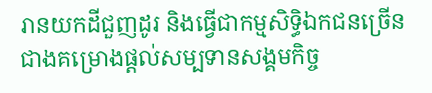រានយកដីជួញដូរ និងធ្វើជាកម្មសិទ្ធិឯកជនច្រើនជាងគម្រោងផ្តល់សម្បទានសង្គមកិច្ច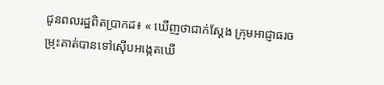ជូនពលរដ្ឋពិតប្រាកដ៖ « ឃើញថាជាក់ស្តែង ក្រុមអាជ្ញាធរចម្រុះគាត់បានទៅស៊ើបអង្កេតឃើ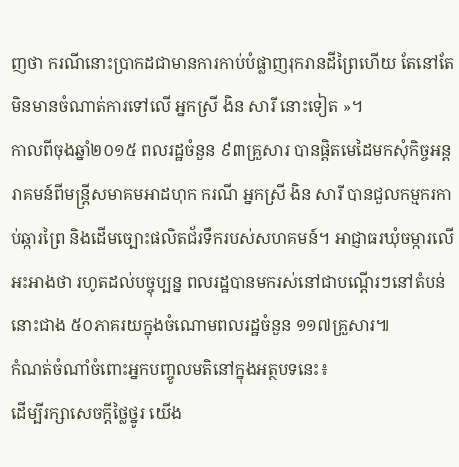ញថា ករណីនោះប្រាកដជាមានការកាប់បំផ្លាញរុករានដីព្រៃហើយ តែនៅតែមិនមានចំណាត់ការទៅលើ អ្នកស្រី ងិន សារី នោះទៀត »។
កាលពីចុងឆ្នាំ២០១៥ ពលរដ្ឋចំនួន ៩៣គ្រួសារ បានផ្ដិតមេដៃមកសុំកិច្ចអន្តរាគមន៍ពីមន្ត្រីសមាគមអាដហុក ករណី អ្នកស្រី ងិន សារី បានជួលកម្មករកាប់ឆ្ការព្រៃ និងដើមច្បោះផលិតជ័រទឹករបស់សហគមន៍។ អាជ្ញាធរឃុំចម្ការលើ អះអាងថា រហូតដល់បច្ចុប្បន្ន ពលរដ្ឋបានមករស់នៅជាបណ្ដើរៗនៅតំបន់នោះជាង ៥០ភាគរយក្នុងចំណោមពលរដ្ឋចំនួន ១១៧គ្រួសារ៕
កំណត់ចំណាំចំពោះអ្នកបញ្ចូលមតិនៅក្នុងអត្ថបទនេះ៖
ដើម្បីរក្សាសេចក្ដីថ្លៃថ្នូរ យើង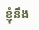ខ្ញុំនឹង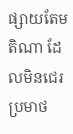ផ្សាយតែមតិណា ដែលមិនជេរប្រមាថ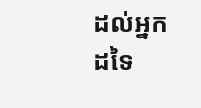ដល់អ្នកដទៃ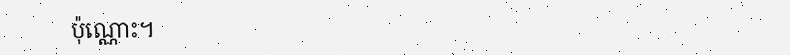ប៉ុណ្ណោះ។